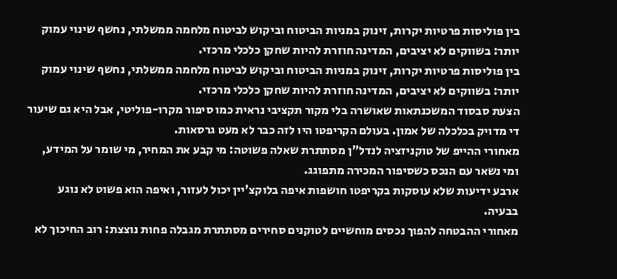בין פוליסות פרטיות יקרות, זינוק במניות הביטוח וביקוש לביטוח מלחמה ממשלתי, נחשף שינוי עמוק יותר: בשווקים לא יציבים, המדינה חוזרת להיות שחקן כלכלי מרכזי.
בין פוליסות פרטיות יקרות, זינוק במניות הביטוח וביקוש לביטוח מלחמה ממשלתי, נחשף שינוי עמוק יותר: בשווקים לא יציבים, המדינה חוזרת להיות שחקן כלכלי מרכזי.
הצעת סבסוד המשכנתאות שאושרה בלי מקור תקציבי נראית כמו סיפור מקרו-פוליטי, אבל היא גם שיעור די מדויק בכלכלה של אמון. בעולם הקריפטו היו לזה כבר לא מעט גרסאות.
מאחורי ההייפ של טוקניזציה לנדל"ן מסתתרת שאלה פשוטה: מי קבע את המחיר, מי שומר על המידע, ומי נשאר עם הנכס כשסיפור המכירה מתפוגג.
ארבע ידיעות שלא עוסקות בקריפטו חושפות איפה בלוקצ'יין יכול לעזור, ואיפה הוא פשוט לא נוגע בבעיה.
מאחורי ההבטחה להפוך נכסים מוחשיים לטוקנים סחירים מסתתרת מגבלה פחות נוצצת: רוב החיכוך לא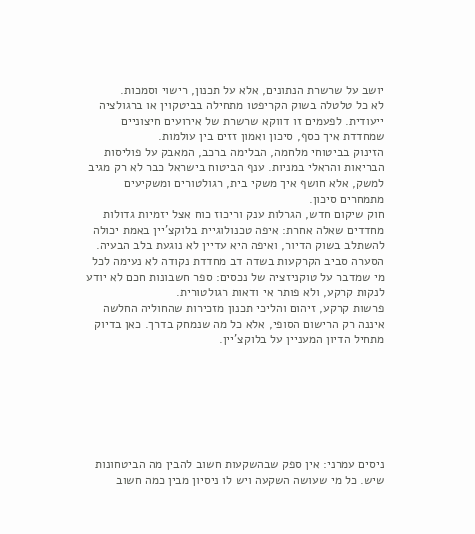יושב על שרשרת הנתונים, אלא על תכנון, רישוי וסמכות.
לא כל טלטלה בשוק הקריפטו מתחילה בביטקוין או ברגולציה ייעודית. לפעמים זו דווקא שרשרת של אירועים חיצוניים שמחדדת איך כסף, סיכון ואמון זזים בין עולמות.
הזינוק בביטוחי מלחמה, הבלימה ברכב, המאבק על פוליסות הבריאות והראלי במניות. ענף הביטוח בישראל כבר לא רק מגיב למשק, אלא חושף איך משקי בית, רגולטורים ומשקיעים מתמחרים סיכון.
חוק שיקום חדש, הגרלות ענק וריכוז כוח אצל יזמיות גדולות מחדדים שאלה אחרת: איפה טכנולוגיית בלוקצ'יין באמת יכולה להשתלב בשוק הדיור, ואיפה היא עדיין לא נוגעת בלב הבעיה.
הסערה סביב הקרקעות בשדה דב מחדדת נקודה לא נעימה לכל מי שמדבר על טוקניזציה של נכסים: ספר חשבונות חכם לא יודע לנקות קרקע, ולא פותר אי ודאות רגולטורית.
פרשות קרקע, זיהום והליכי תכנון מזכירות שהחוליה החלשה איננה רק הרישום הסופי, אלא כל מה שנמחק בדרך. כאן בדיוק מתחיל הדיון המעניין על בלוקצ'יין.







ניסים עמרני: אין ספק שבהשקעות חשוב להבין מה הביטחונות שיש. כל מי שעושה השקעה ויש לו ניסיון מבין כמה חשוב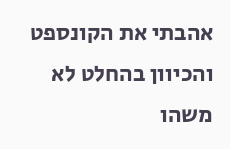אהבתי את הקונספט והכיוון בהחלט לא משהו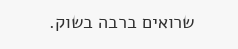שרואים ברבה בשוק.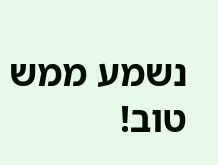נשמע ממש טוב!